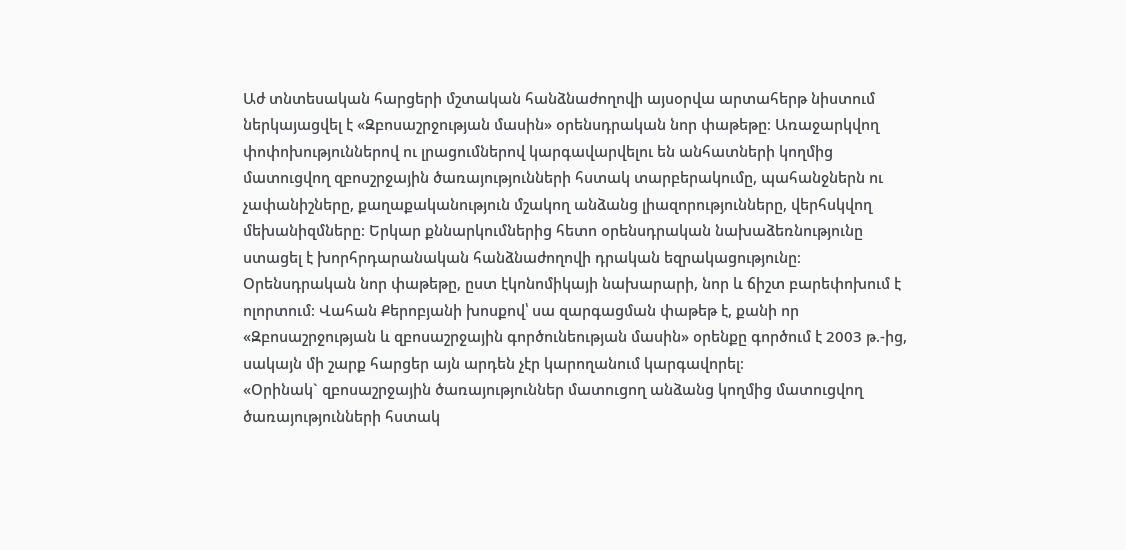Աժ տնտեսական հարցերի մշտական հանձնաժողովի այսօրվա արտահերթ նիստում ներկայացվել է «Զբոսաշրջության մասին» օրենսդրական նոր փաթեթը։ Առաջարկվող փոփոխություններով ու լրացումներով կարգավարվելու են անհատների կողմից մատուցվող զբոսշրջային ծառայությունների հստակ տարբերակումը, պահանջներն ու չափանիշները, քաղաքականություն մշակող անձանց լիազորությունները, վերհսկվող մեխանիզմները։ Երկար քննարկումներից հետո օրենսդրական նախաձեռնությունը ստացել է խորհրդարանական հանձնաժողովի դրական եզրակացությունը։
Օրենսդրական նոր փաթեթը, ըստ էկոնոմիկայի նախարարի, նոր և ճիշտ բարեփոխում է ոլորտում։ Վահան Քերոբյանի խոսքով՝ սա զարգացման փաթեթ է, քանի որ «Զբոսաշրջության և զբոսաշրջային գործունեության մասին» օրենքը գործում է 2003 թ.-ից, սակայն մի շարք հարցեր այն արդեն չէր կարողանում կարգավորել։
«Օրինակ` զբոսաշրջային ծառայություններ մատուցող անձանց կողմից մատուցվող ծառայությունների հստակ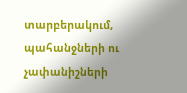տարբերակում, պահանջների ու չափանիշների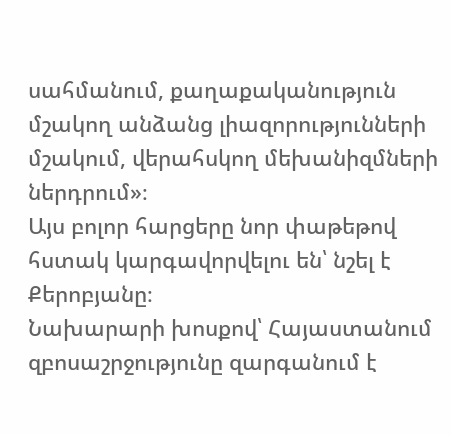սահմանում, քաղաքականություն մշակող անձանց լիազորությունների մշակում, վերահսկող մեխանիզմների ներդրում»։
Այս բոլոր հարցերը նոր փաթեթով հստակ կարգավորվելու են՝ նշել է Քերոբյանը։
Նախարարի խոսքով՝ Հայաստանում զբոսաշրջությունը զարգանում է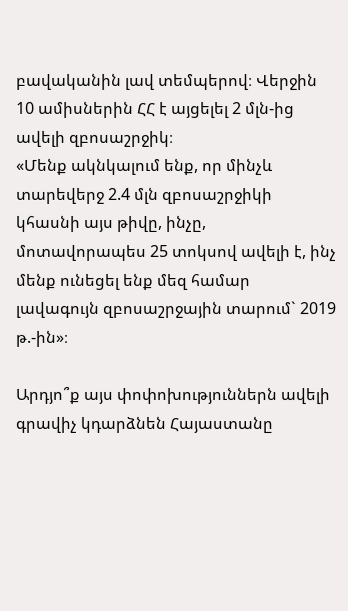բավականին լավ տեմպերով։ Վերջին 10 ամիսներին ՀՀ է այցելել 2 մլն-ից ավելի զբոսաշրջիկ։
«Մենք ակնկալում ենք, որ մինչև տարեվերջ 2.4 մլն զբոսաշրջիկի կհասնի այս թիվը, ինչը, մոտավորապես 25 տոկսով ավելի է, ինչ մենք ունեցել ենք մեզ համար լավագույն զբոսաշրջային տարում` 2019 թ.-ին»։

Արդյո՞ք այս փոփոխություններն ավելի գրավիչ կդարձնեն Հայաստանը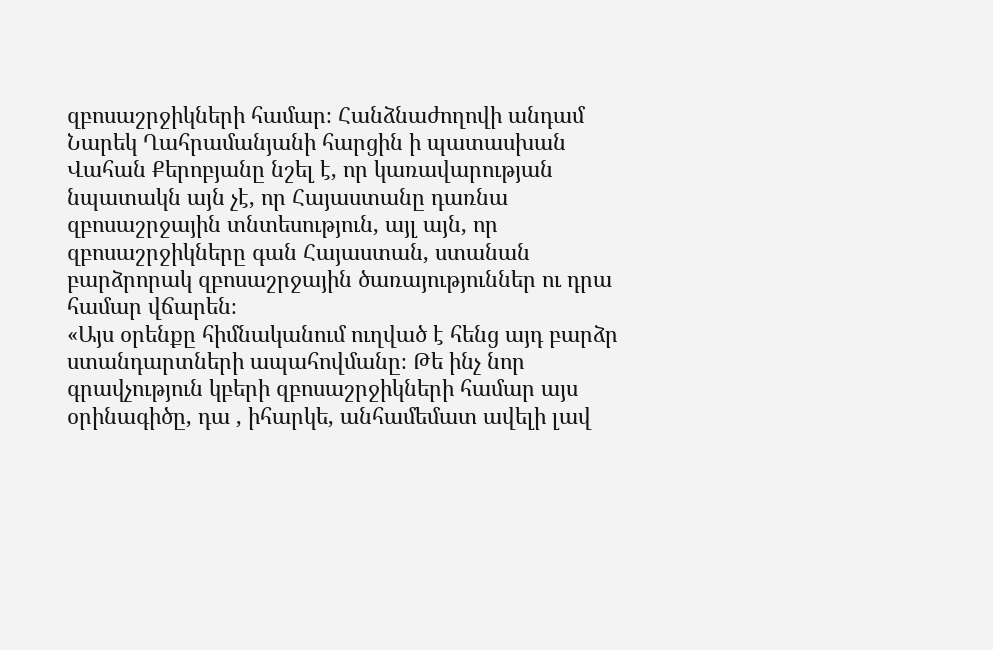զբոսաշրջիկների համար։ Հանձնաժողովի անդամ Նարեկ Ղահրամանյանի հարցին ի պատասխան Վահան Քերոբյանը նշել է, որ կառավարության նպատակն այն չէ, որ Հայաստանը դառնա զբոսաշրջային տնտեսություն, այլ այն, որ զբոսաշրջիկները գան Հայաստան, ստանան բարձրորակ զբոսաշրջային ծառայություններ ու դրա համար վճարեն։
«Այս օրենքը հիմնականում ուղված է հենց այդ բարձր ստանդարտների ապահովմանը։ Թե ինչ նոր գրավչություն կբերի զբոսաշրջիկների համար այս օրինագիծը, դա , իհարկե, անհամեմատ ավելի լավ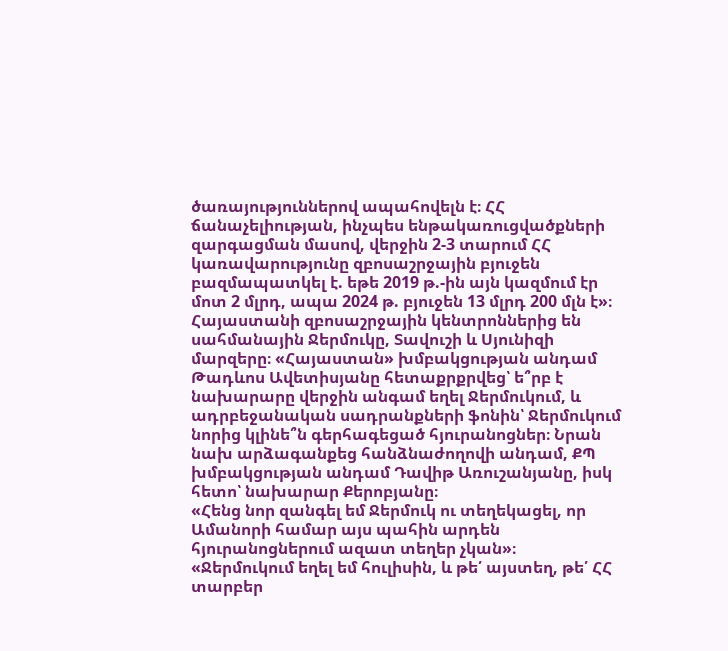ծառայություններով ապահովելն է։ ՀՀ ճանաչելիության, ինչպես ենթակառուցվածքների զարգացման մասով, վերջին 2-3 տարում ՀՀ կառավարությունը զբոսաշրջային բյուջեն բազմապատկել է. եթե 2019 թ.-ին այն կազմում էր մոտ 2 մլրդ, ապա 2024 թ. բյուջեն 13 մլրդ 200 մլն է»։
Հայաստանի զբոսաշրջային կենտրոններից են սահմանային Ջերմուկը, Տավուշի և Սյունիզի մարզերը։ «Հայաստան» խմբակցության անդամ Թադևոս Ավետիսյանը հետաքրքրվեց՝ ե՞րբ է նախարարը վերջին անգամ եղել Ջերմուկում, և ադրբեջանական սադրանքների ֆոնին՝ Ջերմուկում նորից կլինե՞ն գերհագեցած հյուրանոցներ։ Նրան նախ արձագանքեց հանձնաժողովի անդամ, ՔՊ խմբակցության անդամ Դավիթ Առուշանյանը, իսկ հետո՝ նախարար Քերոբյանը։
«Հենց նոր զանգել եմ Ջերմուկ ու տեղեկացել, որ Ամանորի համար այս պահին արդեն հյուրանոցներում ազատ տեղեր չկան»։
«Ջերմուկում եղել եմ հուլիսին, և թե՛ այստեղ, թե՛ ՀՀ տարբեր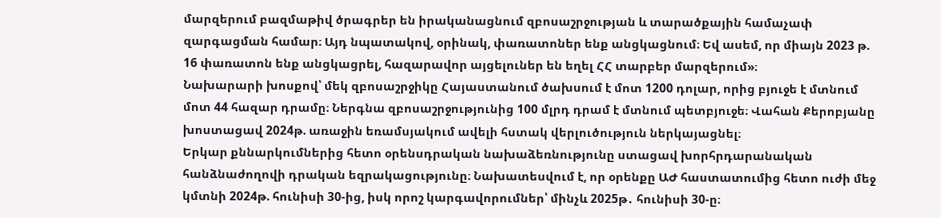մարզերում բազմաթիվ ծրագրեր են իրականացնում զբոսաշրջության և տարածքային համաչափ զարգացման համար։ Այդ նպատակով, օրինակ, փառատոներ ենք անցկացնում։ Եվ ասեմ, որ միայն 2023 թ. 16 փառատոն ենք անցկացրել, հազարավոր այցելուներ են եղել ՀՀ տարբեր մարզերում»։
Նախարարի խոսքով՝ մեկ զբոսաշրջիկը Հայաստանում ծախսում է մոտ 1200 դոլար, որից բյուջե է մտնում մոտ 44 հազար դրամը։ Ներգնա զբոսաշրջությունից 100 մլրդ դրամ է մտնում պետբյուջե։ Վահան Քերոբյանը խոստացավ 2024թ. առաջին եռամսյակում ավելի հստակ վերլուծություն ներկայացնել։
Երկար քննարկումներից հետո օրենսդրական նախաձեռնությունը ստացավ խորհրդարանական հանձնաժողովի դրական եզրակացությունը։ Նախատեսվում է, որ օրենքը ԱԺ հաստատումից հետո ուժի մեջ կմտնի 2024թ. հունիսի 30-ից, իսկ որոշ կարգավորումներ՝ մինչև 2025թ․ հունիսի 30-ը։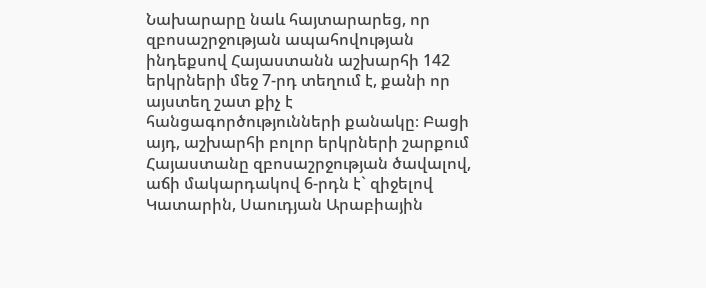Նախարարը նաև հայտարարեց, որ զբոսաշրջության ապահովության ինդեքսով Հայաստանն աշխարհի 142 երկրների մեջ 7-րդ տեղում է, քանի որ այստեղ շատ քիչ է հանցագործությունների քանակը։ Բացի այդ, աշխարհի բոլոր երկրների շարքում Հայաստանը զբոսաշրջության ծավալով, աճի մակարդակով 6-րդն է` զիջելով Կատարին, Սաուդյան Արաբիային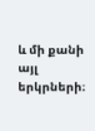և մի քանի այլ երկրների։